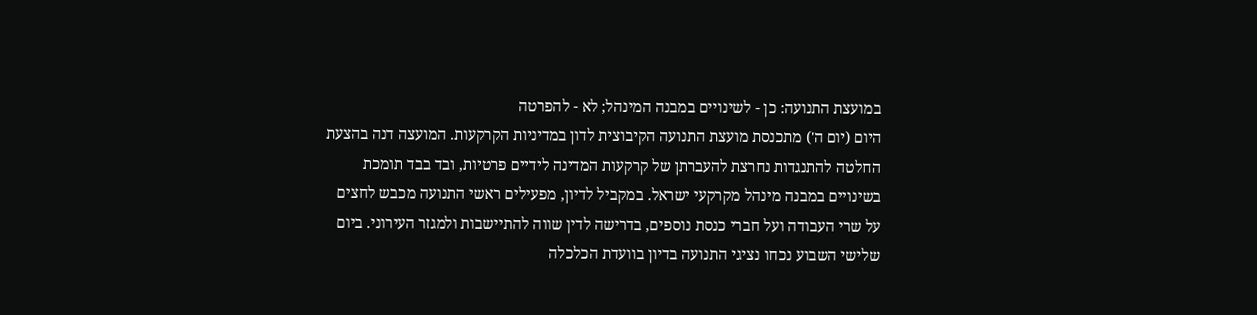במועצת התנועה: כן - לשינויים במבנה המינהל; לא - להפרטה
היום (יום ה') מתכנסת מועצת התנועה הקיבוצית לדון במדיניות הקרקעות. המועצה דנה בהצעת החלטה להתנגדות נחרצת להעברתן של קרקעות המדינה לידיים פרטיות, ובד בבד תומכת בשינויים במבנה מינהל מקרקעי ישראל. במקביל לדיון, מפעילים ראשי התנועה מכבש לחצים על שרי העבודה ועל חברי כנסת נוספים, בדרישה לדין שווה להתיישבות ולמגזר העירוני. ביום שלישי השבוע נכחו נציגי התנועה בדיון בוועדת הכלכלה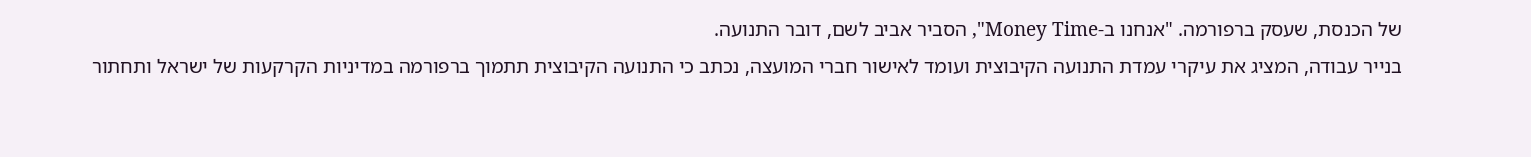של הכנסת, שעסק ברפורמה. "אנחנו ב-Money Time", הסביר אביב לשם, דובר התנועה.
בנייר עבודה, המציג את עיקרי עמדת התנועה הקיבוצית ועומד לאישור חברי המועצה, נכתב כי התנועה הקיבוצית תתמוך ברפורמה במדיניות הקרקעות של ישראל ותחתור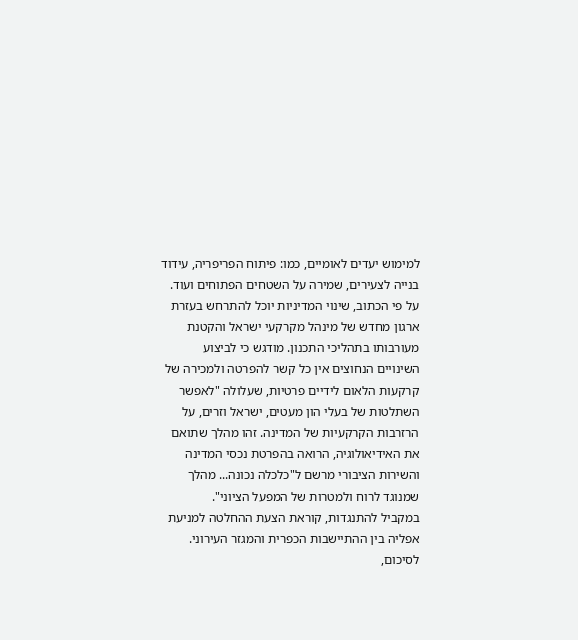למימוש יעדים לאומיים, כמו: פיתוח הפריפריה, עידוד בנייה לצעירים, שמירה על השטחים הפתוחים ועוד. על פי הכתוב, שינוי המדיניות יוכל להתרחש בעזרת ארגון מחדש של מינהל מקרקעי ישראל והקטנת מעורבותו בתהליכי התכנון. מודגש כי לביצוע השינויים הנחוצים אין כל קשר להפרטה ולמכירה של קרקעות הלאום לידיים פרטיות, שעלולה "לאפשר השתלטות של בעלי הון מעטים, ישראל וזרים, על הרזרבות הקרקעיות של המדינה. זהו מהלך שתואם את האידיאולוגיה, הרואה בהפרטת נכסי המדינה והשירות הציבורי מרשם ל"כלכלה נכונה... מהלך שמנוגד לרוח ולמטרות של המפעל הציוני".
במקביל להתנגדות, קוראת הצעת ההחלטה למניעת אפליה בין ההתיישבות הכפרית והמגזר העירוני. לסיכום,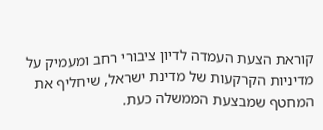קוראת הצעת העמדה לדיון ציבורי רחב ומעמיק על מדיניות הקרקעות של מדינת ישראל, שיחליף את המחטף שמבצעת הממשלה כעת.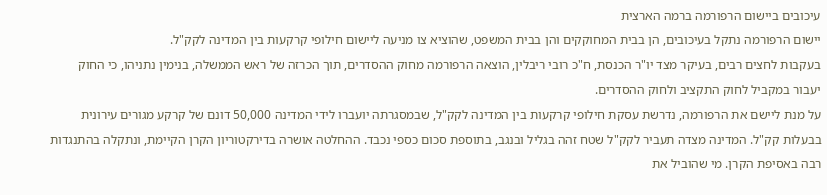עיכובים ביישום הרפורמה ברמה הארצית
יישום הרפורמה נתקל בעיכובים, הן בבית המחוקקים והן בבית המשפט, שהוציא צו מניעה ליישום חילופי קרקעות בין המדינה לקק"ל.
בעקבות לחצים רבים, בעיקר מצד יו"ר הכנסת, ח"כ רובי ריבלין, הוצאה הרפורמה מחוק ההסדרים, תוך הכרזה של ראש הממשלה, בנימין נתניהו, כי החוק יעבור במקביל לחוק התקציב ולחוק ההסדרים.
על מנת ליישם את הרפורמה, נדרשת עסקת חילופי קרקעות בין המדינה לקק"ל, שבמסגרתה יועברו לידי המדינה 50,000 דונם של קרקע מגורים עירונית בבעלות קק"ל. המדינה מצדה תעביר לקק"ל שטח זהה בגליל ובנגב, בתוספת סכום כספי נכבד. ההחלטה אושרה בדירקטוריון הקרן הקיימת, ונתקלה בהתנגדות רבה באסיפת הקרן. מי שהוביל את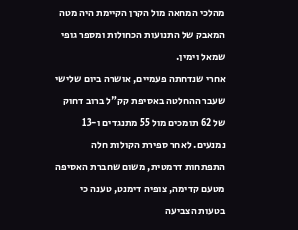מהלכי המחאה מול הקרן הקיימת היה מטה המאבק של התנועות הכחולות ומספר גופי שמאל וימין.
אחרי שנדחתה פעמיים, אושרה ביום שלישי שעבר ההחלטה באסיפת קק"ל ברוב דחוק של 62 תומכים מול 55 מתנגדים ו-13 נמנעים. לאחר ספירת הקולות חלה התפתחות דרמטית, משום שחברת האסיפה מטעם קדימה, צופיה דימנט, טענה כי בטעות הצביעה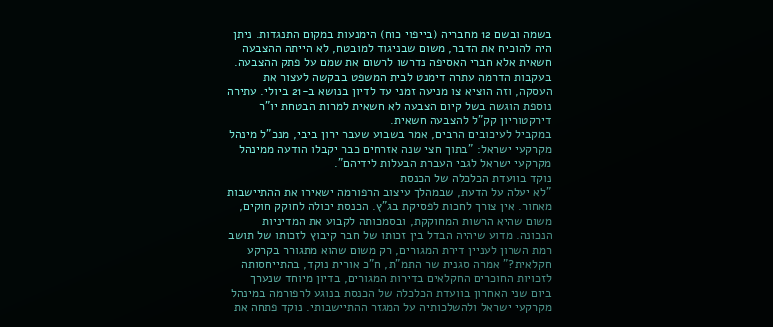בשמה ובשם 12 מחבריה (בייפוי כוח) הימנעות במקום התנגדות. ניתן היה להוכיח את הדבר, משום שבניגוד למובטח, לא הייתה ההצבעה חשאית אלא חברי האסיפה נדרשו לרשום את שמם על פתק ההצבעה. בעקבות הדרמה עתרה דימנט לבית המשפט בבקשה לעצור את העסקה, וזה הוציא צו מניעה זמני עד לדיון בנושא ב-21 ביולי. עתירה נוספת הוגשה בשל קיום הצבעה לא חשאית למרות הבטחת יו"ר דירקטוריון קק"ל להצבעה חשאית.
במקביל לעיכובים הרבים, אמר בשבוע שעבר ירון ביבי, מנכ"ל מינהל מקרקעי ישראל: "בתוך חצי שנה אזרחים כבר יקבלו הודעה ממינהל מקרקעי ישראל לגבי העברת הבעלות לידיהם".
נוקד בוועדת הכלכלה של הכנסת
"לא יעלה על הדעת, שבמהלך עיצוב הרפורמה ישאירו את ההתיישבות מאחור. אין צורך לחכות לפסיקת בג"ץ. הכנסת יכולה לחוקק חוקים, משום שהיא הרשות המחוקקת, ובסמכותה לקבוע את המדיניות הנכונה. מדוע שיהיה הבדל בין זכותו של חבר קיבוץ לזכותו של תושב רמת השרון לעניין דירת המגורים, רק משום שהוא מתגורר בקרקע חקלאית?" אמרה סגנית שר התמ"ת, ח"כ אורית נוקד, בהתייחסותה לזכויות החוכרים החקלאים בדירות המגורים, בדיון מיוחד שנערך ביום שני האחרון בוועדת הכלכלה של הכנסת בנוגע לרפורמה במינהל מקרקעי ישראל ולהשלכותיה על המגזר ההתיישבותי. נוקד פתחה את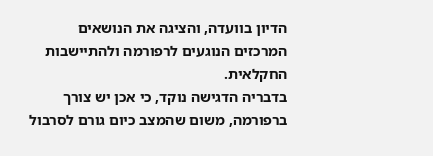הדיון בוועדה, והציגה את הנושאים המרכזים הנוגעים לרפורמה ולהתיישבות החקלאית.
בדבריה הדגישה נוקד, כי אכן יש צורך ברפורמה, משום שהמצב כיום גורם לסרבול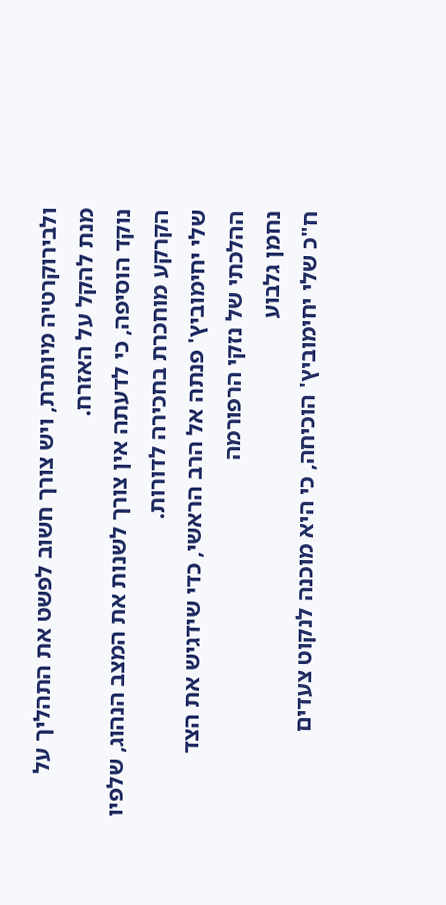ולבירוקרטיה מיותרת, ויש צורך חשוב לפשט את התהליך על מנת להקל על האזרח.
נוקד הוסיפה, כי לדעתה אין צורך לשנות את המצב הנהוג, שלפיו הקרקע מוחכרת בחכירה לדורות.
שלי יחימוביץ' פנתה אל הרב הראשי, כדי שידגיש את הצד ההלכתי של נזקי הרפורמה
נחמן גלבוע
ח"כ שלי יחימוביץ' הוכיחה, כי היא מוכנה לנקוט צעדים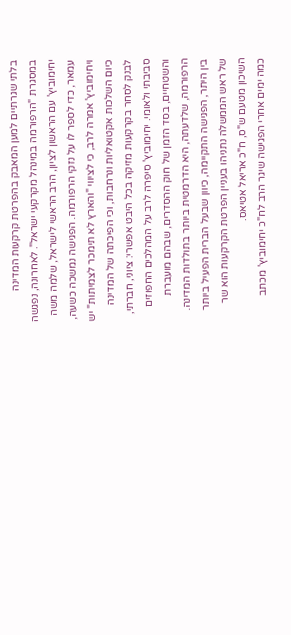בלתי שגרתיים למען המאבק בהפרטת קרקעות המדינה במסגרת "הרפורמה במינהל מקרקעי ישראל". לאחרונה, נפגשה יחימוביץ' עם הראשון לציון, הרב הראשי לישראל, שלמה משה עמאר, כדי לספר לו על נזקי הרפורמה. הפגישה נמשכה כשעה, ויחימוביץ' אמרה לרב, כי לציווי "והארץ לא תימכר לצמיתות" יש כיום השלכות אקטואליות ונרחבות, וכי הפיכתה של המדינה לבנק לסחר בקרקעות מזיקה בכל היבט אפשרי: ציוני, חברתי, סביבתי ולאומי. יחימוביץ' סיפרה לרב על המהלכים החפוזים והשטחיים, בסד הזמן של חוק ההסדרים, שבהם מועברת הרפורמה, שלדעתה, היא הדרמטית ביותר בתולדות המדינה.
בין היתר, הפגישה התקיימה, כיוון שבעל הברית הפעיל ביותר של ראש הממשלה נתניהו בעניין הפרטת הקרקעות הוא שר השיכון מטעם ש"ס, ח"כ אריאל אטיאס.
כמה ימים אחרי הפגישה שיגר הרב לח"כ יחימוביץ' מכתב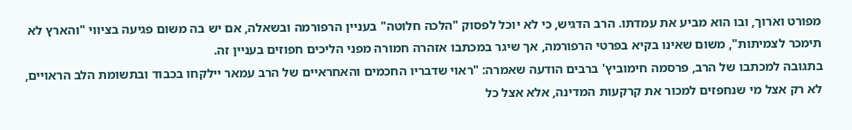מפורט וארוך, ובו הוא מביע את עמדתו. הרב הדגיש, כי לא יוכל לפסוק "הלכה חלוטה" בעניין הרפורמה ובשאלה, אם יש בה משום פגיעה בציווי "והארץ לא תימכר לצמיתות", משום שאינו בקיא בפרטי הרפורמה, אך שיגר במכתבו אזהרה חמורה מפני הליכים חפוזים בעניין זה.
בתגובה למכתבו של הרב, פרסמה חימוביץ' ברבים הודעה שאמרה: "ראוי שדבריו החכמים והאחראיים של הרב עמאר יילקחו בכבוד ובתשומת הלב הראויים, לא רק אצל מי שנחפזים למכור את קרקעות המדינה, אלא אצל כל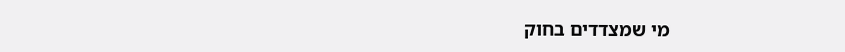מי שמצדדים בחוק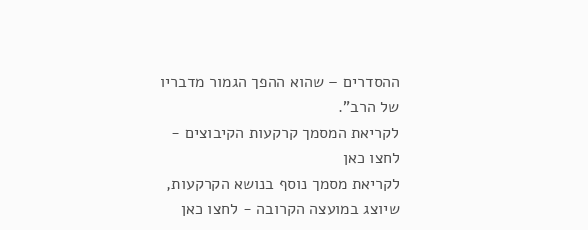ההסדרים – שהוא ההפך הגמור מדבריו של הרב".
לקריאת המסמך קרקעות הקיבוצים - לחצו כאן
לקריאת מסמך נוסף בנושא הקרקעות, שיוצג במועצה הקרובה - לחצו כאן